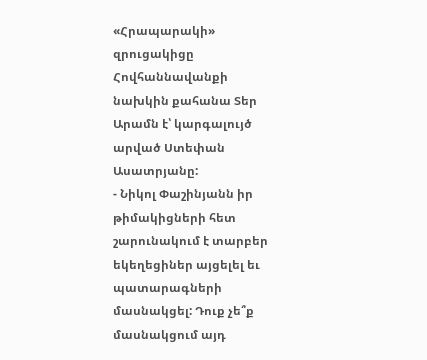«Հրապարակի» զրուցակիցը Հովհաննավանքի նախկին քահանա Տեր Արամն է՝ կարգալույծ արված Ստեփան Ասատրյանը:
- Նիկոլ Փաշինյանն իր թիմակիցների հետ շարունակում է տարբեր եկեղեցիներ այցելել եւ պատարագների մասնակցել: Դուք չե՞ք մասնակցում այդ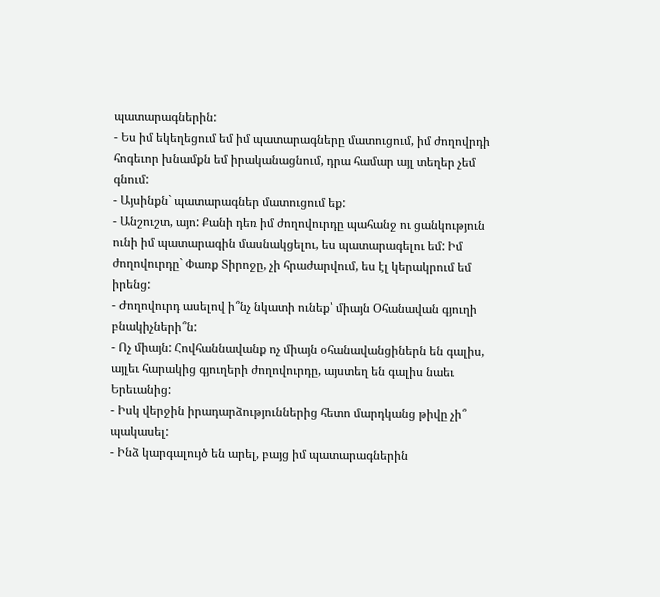պատարագներին:
- Ես իմ եկեղեցում եմ իմ պատարագները մատուցում, իմ ժողովրդի հոգեւոր խնամքն եմ իրականացնում, դրա համար այլ տեղեր չեմ գնում:
- Այսինքն` պատարագներ մատուցում եք:
- Անշուշտ, այո: Քանի դեռ իմ ժողովուրդը պահանջ ու ցանկություն ունի իմ պատարագին մասնակցելու, ես պատարագելու եմ: Իմ ժողովուրդը` Փառք Տիրոջը, չի հրաժարվում, ես էլ կերակրում եմ իրենց:
- Ժողովուրդ ասելով ի՞նչ նկատի ունեք՝ միայն Օհանավան գյուղի բնակիչների՞ն:
- Ոչ միայն: Հովհաննավանք ոչ միայն օհանավանցիներն են գալիս, այլեւ հարակից գյուղերի ժողովուրդը, այստեղ են գալիս նաեւ Երեւանից:
- Իսկ վերջին իրադարձություններից հետո մարդկանց թիվը չի՞ պակասել:
- Ինձ կարգալույծ են արել, բայց իմ պատարագներին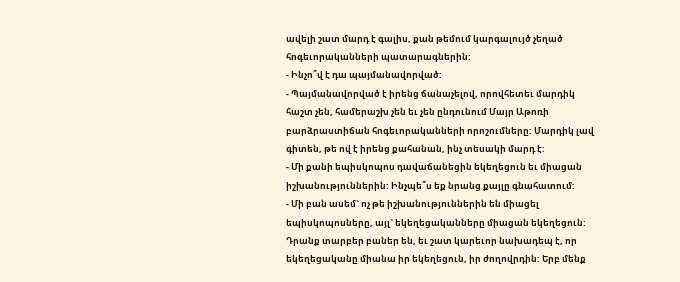ավելի շատ մարդ է գալիս, քան թեմում կարգալույծ չեղած հոգեւորականների պատարագներին:
- Ինչո՞վ է դա պայմանավորված:
- Պայմանավորված է իրենց ճանաչելով, որովհետեւ մարդիկ հաշտ չեն, համերաշխ չեն եւ չեն ընդունում Մայր Աթոռի բարձրաստիճան հոգեւորականների որոշումները: Մարդիկ լավ գիտեն, թե ով է իրենց քահանան, ինչ տեսակի մարդ է:
- Մի քանի եպիսկոպոս դավաճանեցին եկեղեցուն եւ միացան իշխանություններին: Ինչպե՞ս եք նրանց քայլը գնահատում:
- Մի բան ասեմ` ոչ թե իշխանություններին են միացել եպիսկոպոսները, այլ` եկեղեցականները միացան եկեղեցուն: Դրանք տարբեր բաներ են, եւ շատ կարեւոր նախադեպ է, որ եկեղեցականը միանա իր եկեղեցուն, իր ժողովրդին: Երբ մենք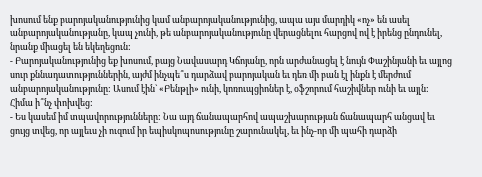խոսում ենք բարոյականությունից կամ անբարոյականությունից, ապա այս մարդիկ «ոչ» են ասել անբարոյականությանը, կապ չունի, թե անբարոյականությունը վերացնելու հարցով ով է իրենց ընդունել, նրանք միացել են եկեղեցուն:
- Բարոյականությունից եք խոսում, բայց Նավասարդ Կճոյանը, որն արժանացել է նույն Փաշինյանի եւ այլոց սուր քննադատություններին, այժմ ինչպե՞ս դարձավ բարոյական եւ դեռ մի բան էլ ինքն է մերժում անբարոյականությունը: Ասում էին` «Բենթլի» ունի, կոռուպցիոներ է, օֆշորում հաշիվներ ունի եւ այլն: Հիմա ի՞նչ փոխվեց:
- Ես կասեմ իմ տպավորությունները: Նա այդ ճանապարհով ապաշխարության ճանապարհ անցավ եւ ցույց տվեց, որ այլեւս չի ուզում իր եպիսկոպոսությունը շարունակել, եւ ինչ-որ մի պահի դարձի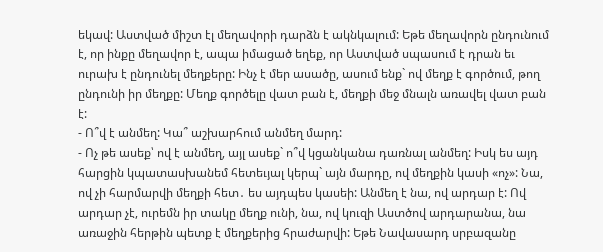եկավ: Աստված միշտ էլ մեղավորի դարձն է ակնկալում: Եթե մեղավորն ընդունում է, որ ինքը մեղավոր է, ապա իմացած եղեք, որ Աստված սպասում է դրան եւ ուրախ է ընդունել մեղքերը: Ինչ է մեր ասածը, ասում ենք` ով մեղք է գործում, թող ընդունի իր մեղքը: Մեղք գործելը վատ բան է, մեղքի մեջ մնալն առավել վատ բան է:
- Ո՞վ է անմեղ: Կա՞ աշխարհում անմեղ մարդ:
- Ոչ թե ասեք՝ ով է անմեղ, այլ ասեք` ո՞վ կցանկանա դառնալ անմեղ: Իսկ ես այդ հարցին կպատասխանեմ հետեւյալ կերպ` այն մարդը, ով մեղքին կասի «ոչ»: Նա, ով չի հարմարվի մեղքի հետ․ ես այդպես կասեի: Անմեղ է նա, ով արդար է: Ով արդար չէ, ուրեմն իր տակը մեղք ունի, նա, ով կուզի Աստծով արդարանա, նա առաջին հերթին պետք է մեղքերից հրաժարվի: Եթե Նավասարդ սրբազանը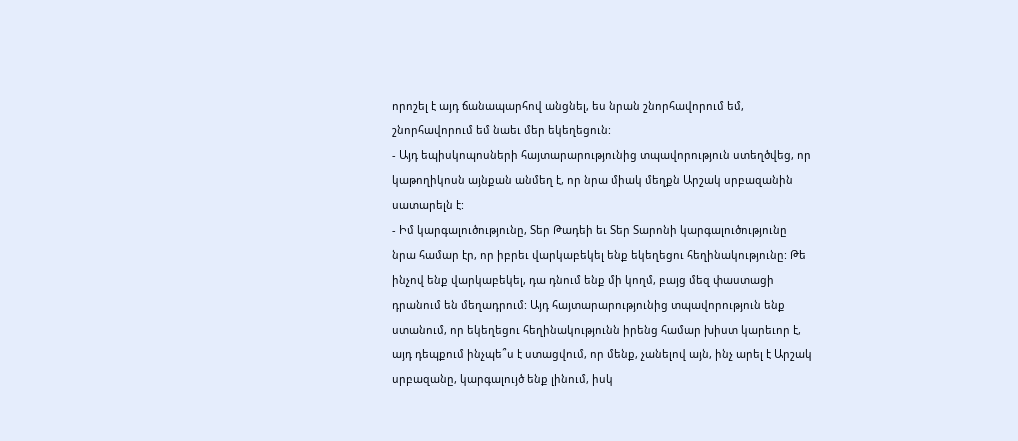որոշել է այդ ճանապարհով անցնել, ես նրան շնորհավորում եմ, շնորհավորում եմ նաեւ մեր եկեղեցուն:
- Այդ եպիսկոպոսների հայտարարությունից տպավորություն ստեղծվեց, որ կաթողիկոսն այնքան անմեղ է, որ նրա միակ մեղքն Արշակ սրբազանին սատարելն է:
- Իմ կարգալուծությունը, Տեր Թադեի եւ Տեր Տարոնի կարգալուծությունը նրա համար էր, որ իբրեւ վարկաբեկել ենք եկեղեցու հեղինակությունը: Թե ինչով ենք վարկաբեկել, դա դնում ենք մի կողմ, բայց մեզ փաստացի դրանում են մեղադրում: Այդ հայտարարությունից տպավորություն ենք ստանում, որ եկեղեցու հեղինակությունն իրենց համար խիստ կարեւոր է, այդ դեպքում ինչպե՞ս է ստացվում, որ մենք, չանելով այն, ինչ արել է Արշակ սրբազանը, կարգալույծ ենք լինում, իսկ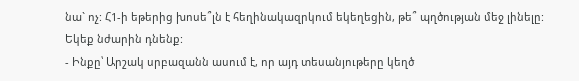նա` ոչ: Հ1-ի եթերից խոսե՞լն է հեղինակազրկում եկեղեցին, թե՞ պղծության մեջ լինելը: Եկեք նժարին դնենք:
- Ինքը՝ Արշակ սրբազանն ասում է, որ այդ տեսանյութերը կեղծ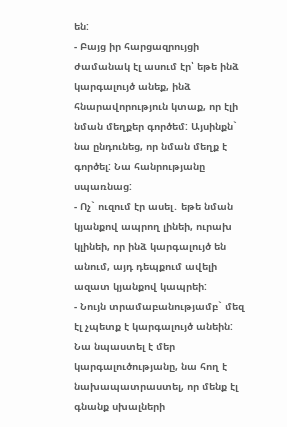են:
- Բայց իր հարցազրույցի ժամանակ էլ ասում էր՝ եթե ինձ կարգալույծ անեք, ինձ հնարավորություն կտաք, որ էլի նման մեղքեր գործեմ: Այսինքն` նա ընդունեց, որ նման մեղք է գործել: Նա հանրությանը սպառնաց:
- Ոչ` ուզում էր ասել․ եթե նման կյանքով ապրող լինեի, ուրախ կլինեի, որ ինձ կարգալույծ են անում, այդ դեպքում ավելի ազատ կյանքով կապրեի:
- Նույն տրամաբանությամբ` մեզ էլ չպետք է կարգալույծ անեին: Նա նպաստել է մեր կարգալուծությանը, նա հող է նախապատրաստել, որ մենք էլ գնանք սխալների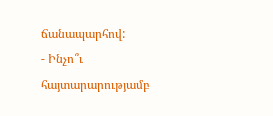ճանապարհով:
- Ինչո՞ւ հայտարարությամբ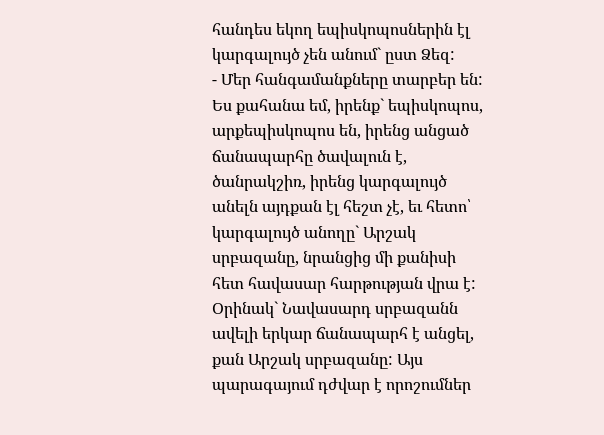հանդես եկող եպիսկոպոսներին էլ կարգալույծ չեն անում` ըստ Ձեզ:
- Մեր հանգամանքները տարբեր են: Ես քահանա եմ, իրենք` եպիսկոպոս, արքեպիսկոպոս են, իրենց անցած ճանապարհը ծավալուն է, ծանրակշիռ, իրենց կարգալույծ անելն այդքան էլ հեշտ չէ, եւ հետո՝ կարգալույծ անողը` Արշակ սրբազանը, նրանցից մի քանիսի հետ հավասար հարթության վրա է: Օրինակ` Նավասարդ սրբազանն ավելի երկար ճանապարհ է անցել, քան Արշակ սրբազանը: Այս պարագայում դժվար է որոշումներ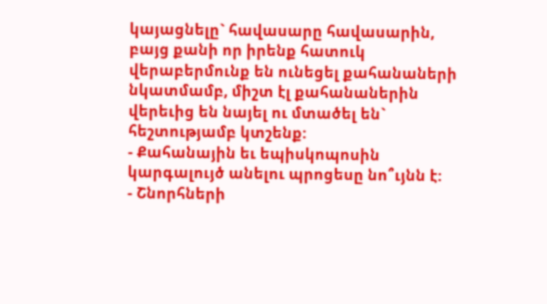կայացնելը` հավասարը հավասարին, բայց քանի որ իրենք հատուկ վերաբերմունք են ունեցել քահանաների նկատմամբ, միշտ էլ քահանաներին վերեւից են նայել ու մտածել են` հեշտությամբ կտշենք:
- Քահանային եւ եպիսկոպոսին կարգալույծ անելու պրոցեսը նո՞ւյնն է:
- Շնորհների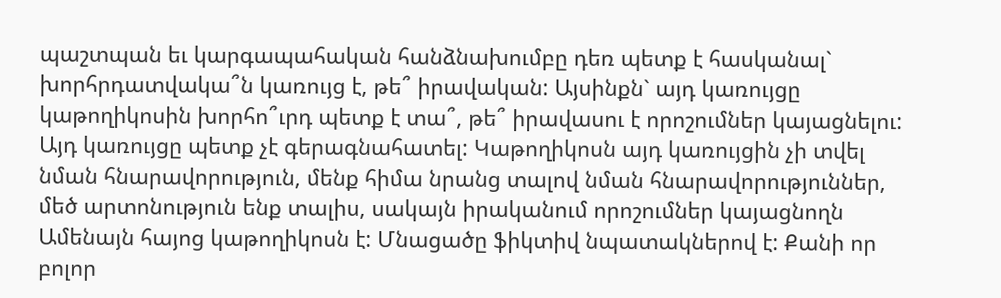պաշտպան եւ կարգապահական հանձնախումբը դեռ պետք է հասկանալ` խորհրդատվակա՞ն կառույց է, թե՞ իրավական: Այսինքն` այդ կառույցը կաթողիկոսին խորհո՞ւրդ պետք է տա՞, թե՞ իրավասու է որոշումներ կայացնելու: Այդ կառույցը պետք չէ գերագնահատել: Կաթողիկոսն այդ կառույցին չի տվել նման հնարավորություն, մենք հիմա նրանց տալով նման հնարավորություններ, մեծ արտոնություն ենք տալիս, սակայն իրականում որոշումներ կայացնողն Ամենայն հայոց կաթողիկոսն է: Մնացածը ֆիկտիվ նպատակներով է: Քանի որ բոլոր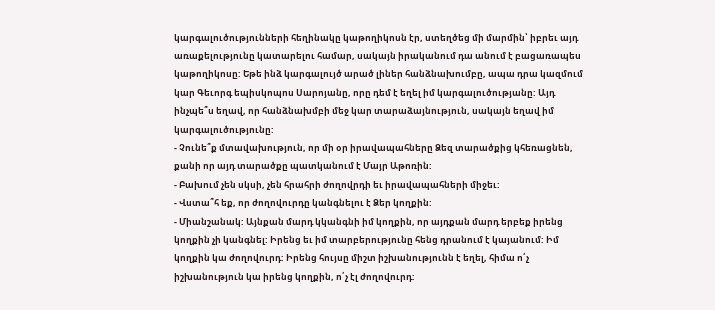կարգալուծությունների հեղինակը կաթողիկոսն էր, ստեղծեց մի մարմին՝ իբրեւ այդ առաքելությունը կատարելու համար, սակայն իրականում դա անում է բացառապես կաթողիկոսը: Եթե ինձ կարգալույծ արած լիներ հանձնախումբը, ապա դրա կազմում կար Գեւորգ եպիսկոպոս Սարոյանը, որը դեմ է եղել իմ կարգալուծությանը: Այդ ինչպե՞ս եղավ, որ հանձնախմբի մեջ կար տարաձայնություն, սակայն եղավ իմ կարգալուծությունը:
- Չունե՞ք մտավախություն, որ մի օր իրավապահները Ձեզ տարածքից կհեռացնեն, քանի որ այդ տարածքը պատկանում է Մայր Աթոռին:
- Բախում չեն սկսի, չեն հրահրի ժողովրդի եւ իրավապահների միջեւ:
- Վստա՞հ եք, որ ժողովուրդը կանգնելու է Ձեր կողքին:
- Միանշանակ: Այնքան մարդ կկանգնի իմ կողքին, որ այդքան մարդ երբեք իրենց կողքին չի կանգնել: Իրենց եւ իմ տարբերությունը հենց դրանում է կայանում: Իմ կողքին կա ժողովուրդ: Իրենց հույսը միշտ իշխանությունն է եղել, հիմա ո՛չ իշխանություն կա իրենց կողքին, ո՛չ էլ ժողովուրդ: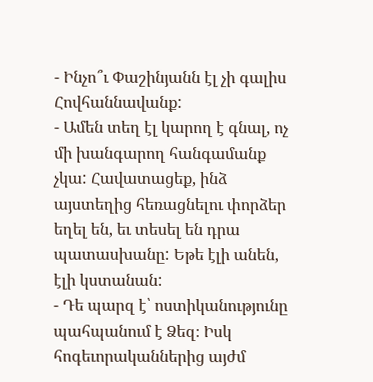- Ինչո՞ւ Փաշինյանն էլ չի գալիս Հովհաննավանք:
- Ամեն տեղ էլ կարող է գնալ, ոչ մի խանգարող հանգամանք չկա: Հավատացեք, ինձ այստեղից հեռացնելու փորձեր եղել են, եւ տեսել են դրա պատասխանը: Եթե էլի անեն, էլի կստանան:
- Դե պարզ է՝ ոստիկանությունը պահպանում է Ձեզ։ Իսկ հոգեւորականներից այժմ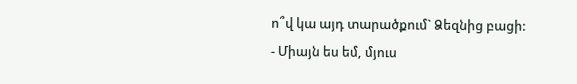ո՞վ կա այդ տարածքում` Ձեզնից բացի:
- Միայն ես եմ, մյուս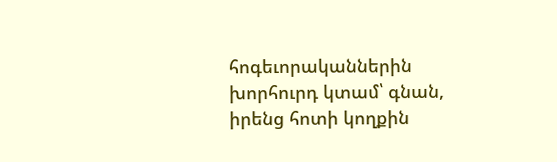հոգեւորականներին խորհուրդ կտամ՝ գնան, իրենց հոտի կողքին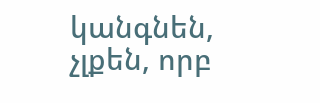կանգնեն, չլքեն, որբ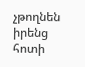չթողնեն իրենց հոտի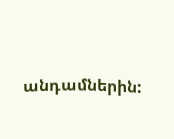անդամներին: